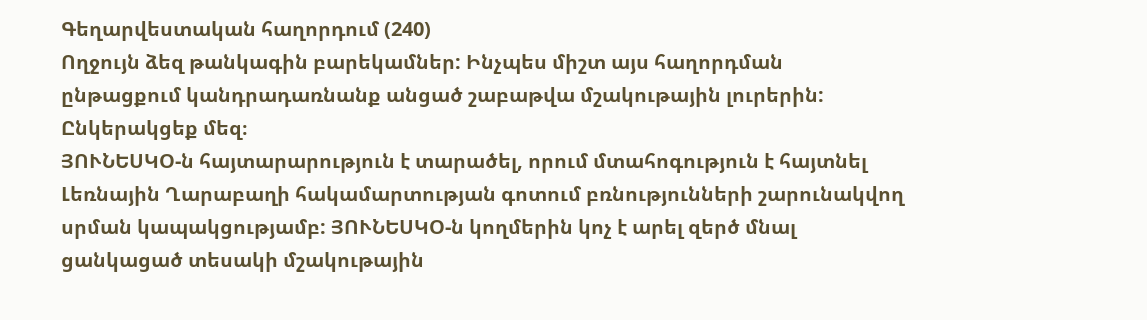Գեղարվեստական հաղորդում (240)
Ողջույն ձեզ թանկագին բարեկամներ: Ինչպես միշտ այս հաղորդման ընթացքում կանդրադառնանք անցած շաբաթվա մշակութային լուրերին: Ընկերակցեք մեզ։
ՅՈՒՆԵՍԿՕ-ն հայտարարություն է տարածել, որում մտահոգություն է հայտնել Լեռնային Ղարաբաղի հակամարտության գոտում բռնությունների շարունակվող սրման կապակցությամբ: ՅՈՒՆԵՍԿՕ-ն կողմերին կոչ է արել զերծ մնալ ցանկացած տեսակի մշակութային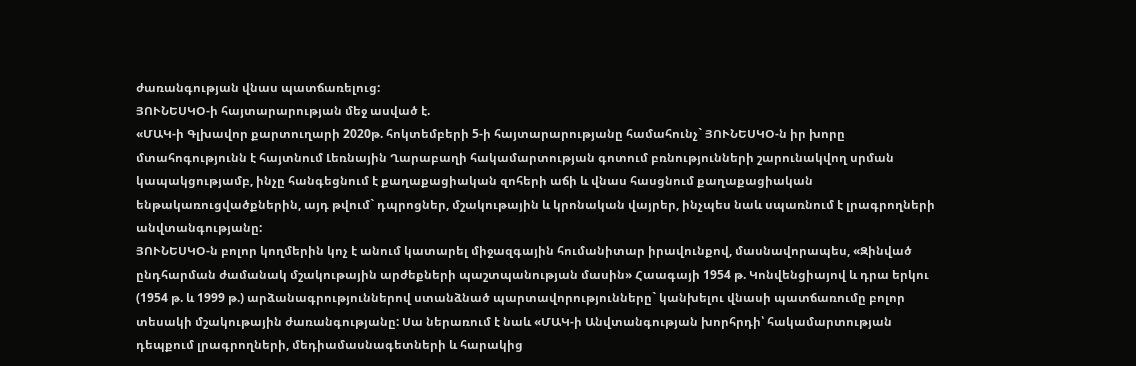ժառանգության վնաս պատճառելուց:
ՅՈՒՆԵՍԿՕ-ի հայտարարության մեջ ասված է.
«ՄԱԿ-ի Գլխավոր քարտուղարի 2020թ. հոկտեմբերի 5-ի հայտարարությանը համահունչ` ՅՈՒՆԵՍԿՕ-ն իր խորը մտահոգությունն է հայտնում Լեռնային Ղարաբաղի հակամարտության գոտում բռնությունների շարունակվող սրման կապակցությամբ, ինչը հանգեցնում է քաղաքացիական զոհերի աճի և վնաս հասցնում քաղաքացիական ենթակառուցվածքներին, այդ թվում` դպրոցներ, մշակութային և կրոնական վայրեր, ինչպես նաև սպառնում է լրագրողների անվտանգությանը:
ՅՈՒՆԵՍԿՕ-ն բոլոր կողմերին կոչ է անում կատարել միջազգային հումանիտար իրավունքով, մասնավորապես, «Զինված ընդհարման ժամանակ մշակութային արժեքների պաշտպանության մասին» Հաագայի 1954 թ. Կոնվենցիայով և դրա երկու (1954 թ. և 1999 թ.) արձանագրություններով ստանձնած պարտավորությունները` կանխելու վնասի պատճառումը բոլոր տեսակի մշակութային ժառանգությանը: Սա ներառում է նաև «ՄԱԿ-ի Անվտանգության խորհրդի՝ հակամարտության դեպքում լրագրողների, մեդիամասնագետների և հարակից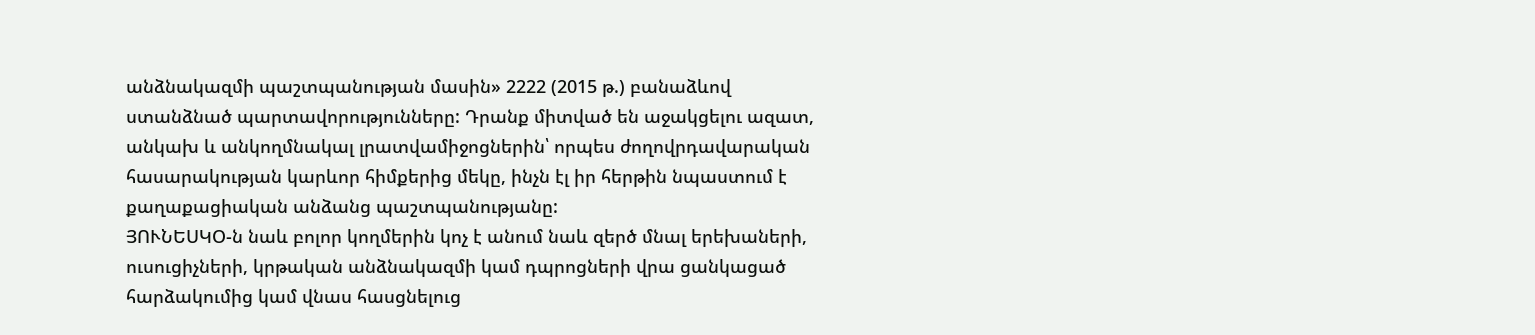անձնակազմի պաշտպանության մասին» 2222 (2015 թ.) բանաձևով ստանձնած պարտավորությունները: Դրանք միտված են աջակցելու ազատ, անկախ և անկողմնակալ լրատվամիջոցներին՝ որպես ժողովրդավարական հասարակության կարևոր հիմքերից մեկը, ինչն էլ իր հերթին նպաստում է քաղաքացիական անձանց պաշտպանությանը:
ՅՈՒՆԵՍԿՕ-ն նաև բոլոր կողմերին կոչ է անում նաև զերծ մնալ երեխաների, ուսուցիչների, կրթական անձնակազմի կամ դպրոցների վրա ցանկացած հարձակումից կամ վնաս հասցնելուց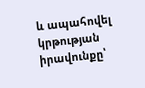և ապահովել կրթության իրավունքը՝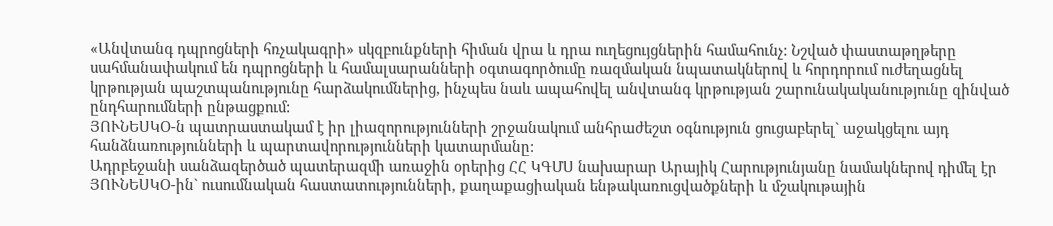«Անվտանգ դպրոցների հռչակագրի» սկզբունքների հիման վրա և դրա ուղեցույցներին համահունչ: Նշված փաստաթղթերը սահմանափակում են դպրոցների և համալսարանների օգտագործումը ռազմական նպատակներով և հորդորում ուժեղացնել կրթության պաշտպանությունը հարձակումներից, ինչպես նաև ապահովել անվտանգ կրթության շարունակականությունը զինված ընդհարումների ընթացքում:
ՅՈՒՆԵՍԿՕ-ն պատրաստակամ է իր լիազորությունների շրջանակում անհրաժեշտ օգնություն ցուցաբերել` աջակցելու այդ հանձնառությունների և պարտավորությունների կատարմանը:
Ադրբեջանի սանձազերծած պատերազմի առաջին օրերից ՀՀ ԿԳՄՍ նախարար Արայիկ Հարությունյանը նամակներով դիմել էր ՅՈՒՆԵՍԿՕ-ին` ուսումնական հաստատությունների, քաղաքացիական ենթակառուցվածքների և մշակութային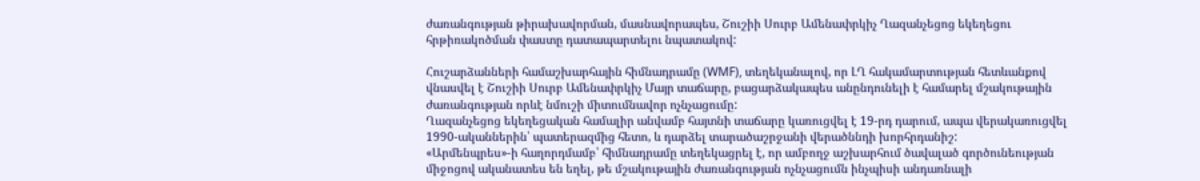ժառանգության թիրախավորման, մասնավորապես, Շուշիի Սուրբ Ամենափրկիչ Ղազանչեցոց եկեղեցու հրթիռակոծման փաստը դատապարտելու նպատակով:

Հուշարձանների համաշխարհային հիմնադրամը (WMF), տեղեկանալով, որ ԼՂ հակամարտության հետևանքով վնասվել է Շուշիի Սուրբ Ամենափրկիչ Մայր տաճարը, բացարձակապես անընդունելի է համարել մշակութային ժառանգության որևէ նմուշի միտումնավոր ոչնչացումը:
Ղազանչեցոց եկեղեցական համալիր անվամբ հայտնի տաճարը կառուցվել է 19-րդ դարում, ապա վերակառուցվել 1990-ականներին՝ պատերազմից հետո, և դարձել տարածաշրջանի վերածննդի խորհրդանիշ:
«Արմենպրես»-ի հաղորդմամբ՝ հիմնադրամը տեղեկացրել է, որ ամբողջ աշխարհում ծավալած գործունեության միջոցով ականատես են եղել, թե մշակութային ժառանգության ոչնչացումն ինչպիսի անդառնալի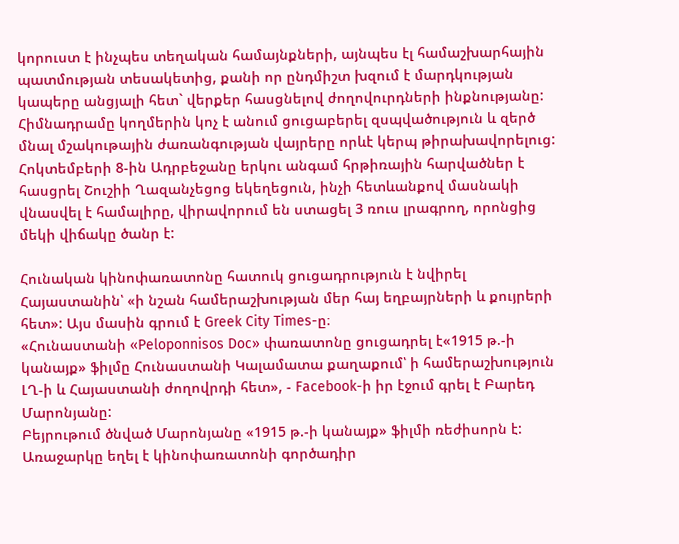կորուստ է ինչպես տեղական համայնքների, այնպես էլ համաշխարհային պատմության տեսակետից, քանի որ ընդմիշտ խզում է մարդկության կապերը անցյալի հետ` վերքեր հասցնելով ժողովուրդների ինքնությանը:
Հիմնադրամը կողմերին կոչ է անում ցուցաբերել զսպվածություն և զերծ մնալ մշակութային ժառանգության վայրերը որևէ կերպ թիրախավորելուց:
Հոկտեմբերի 8-ին Ադրբեջանը երկու անգամ հրթիռային հարվածներ է հասցրել Շուշիի Ղազանչեցոց եկեղեցուն, ինչի հետևանքով մասնակի վնասվել է համալիրը, վիրավորում են ստացել 3 ռուս լրագրող, որոնցից մեկի վիճակը ծանր է:

Հունական կինոփառատոնը հատուկ ցուցադրություն է նվիրել Հայաստանին՝ «ի նշան համերաշխության մեր հայ եղբայրների և քույրերի հետ»: Այս մասին գրում է Greek City Times-ը։
«Հունաստանի «Peloponnisos Doc» փառատոնը ցուցադրել է«1915 թ.-ի կանայք» ֆիլմը Հունաստանի Կալամատա քաղաքում՝ ի համերաշխություն ԼՂ-ի և Հայաստանի ժողովրդի հետ», - Facebook-ի իր էջում գրել է Բարեդ Մարոնյանը:
Բեյրութում ծնված Մարոնյանը «1915 թ.-ի կանայք» ֆիլմի ռեժիսորն է: Առաջարկը եղել է կինոփառատոնի գործադիր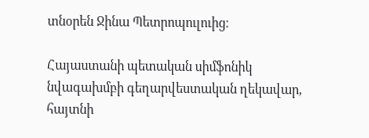տնօրեն Ջինա Պետրոպուլուից։

Հայաստանի պետական սիմֆոնիկ նվագախմբի գեղարվեստական ղեկավար, հայտնի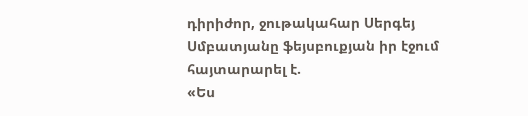դիրիժոր, ջութակահար Սերգեյ Սմբատյանը ֆեյսբուքյան իր էջում հայտարարել է.
«Ես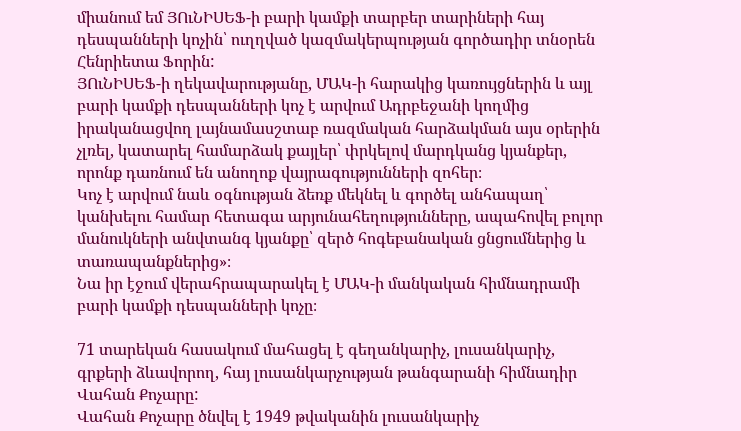միանում եմ ՅՈւՆԻՍԵՖ-ի բարի կամքի տարբեր տարիների հայ դեսպանների կոչին՝ ուղղված կազմակերպության գործադիր տնօրեն Հենրիետա Ֆորին:
ՅՈւՆԻՍԵՖ-ի ղեկավարությանը, ՄԱԿ-ի հարակից կառույցներին և այլ բարի կամքի դեսպանների կոչ է արվում Ադրբեջանի կողմից իրականացվող լայնամասշտաբ ռազմական հարձակման այս օրերին չլռել, կատարել համարձակ քայլեր՝ փրկելով մարդկանց կյանքեր, որոնք դառնում են անողոք վայրագությունների զոհեր։
Կոչ է արվում նաև օգնության ձեռք մեկնել և գործել անհապաղ՝ կանխելու համար հետագա արյունահեղությունները, ապահովել բոլոր մանուկների անվտանգ կյանքը՝ զերծ հոգեբանական ցնցումներից և տառապանքներից»։
Նա իր էջում վերահրապարակել է ՄԱԿ-ի մանկական հիմնադրամի բարի կամքի դեսպանների կոչը։

71 տարեկան հասակում մահացել է գեղանկարիչ, լուսանկարիչ, գրքերի ձևավորող, հայ լուսանկարչության թանգարանի հիմնադիր Վահան Քոչարը:
Վահան Քոչարը ծնվել է 1949 թվականին լուսանկարիչ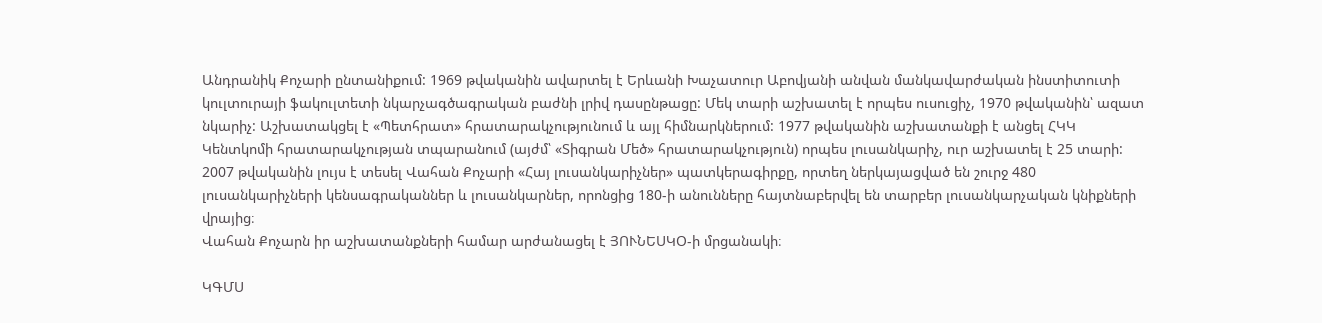Անդրանիկ Քոչարի ընտանիքում: 1969 թվականին ավարտել է Երևանի Խաչատուր Աբովյանի անվան մանկավարժական ինստիտուտի կուլտուրայի ֆակուլտետի նկարչագծագրական բաժնի լրիվ դասընթացը: Մեկ տարի աշխատել է որպես ուսուցիչ, 1970 թվականին՝ ազատ նկարիչ: Աշխատակցել է «Պետհրատ» հրատարակչությունում և այլ հիմնարկներում: 1977 թվականին աշխատանքի է անցել ՀԿԿ Կենտկոմի հրատարակչության տպարանում (այժմ՝ «Տիգրան Մեծ» հրատարակչություն) որպես լուսանկարիչ, ուր աշխատել է 25 տարի:
2007 թվականին լույս է տեսել Վահան Քոչարի «Հայ լուսանկարիչներ» պատկերագիրքը, որտեղ ներկայացված են շուրջ 480 լուսանկարիչների կենսագրականներ և լուսանկարներ, որոնցից 180-ի անունները հայտնաբերվել են տարբեր լուսանկարչական կնիքների վրայից։
Վահան Քոչարն իր աշխատանքների համար արժանացել է ՅՈՒՆԵՍԿՕ-ի մրցանակի։

ԿԳՄՍ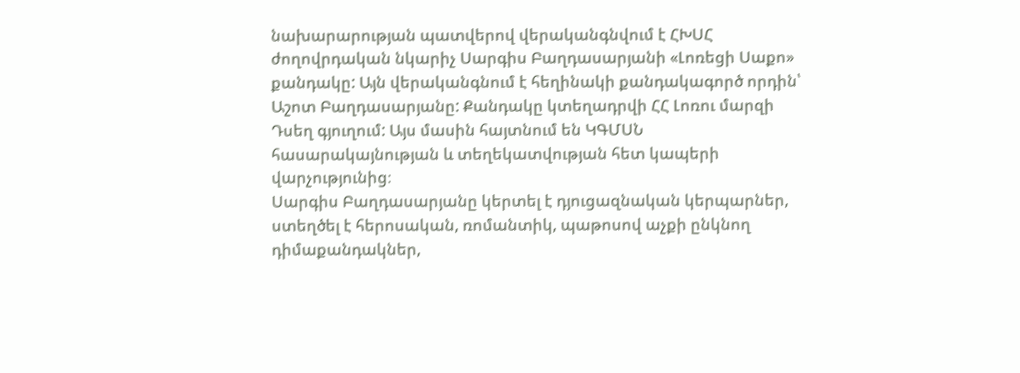նախարարության պատվերով վերականգնվում է ՀԽՍՀ ժողովրդական նկարիչ Սարգիս Բաղդասարյանի «Լոռեցի Սաքո» քանդակը: Այն վերականգնում է հեղինակի քանդակագործ որդին՝ Աշոտ Բաղդասարյանը: Քանդակը կտեղադրվի ՀՀ Լոռու մարզի Դսեղ գյուղում: Այս մասին հայտնում են ԿԳՄՍՆ հասարակայնության և տեղեկատվության հետ կապերի վարչությունից։
Սարգիս Բաղդասարյանը կերտել է դյուցազնական կերպարներ, ստեղծել է հերոսական, ռոմանտիկ, պաթոսով աչքի ընկնող դիմաքանդակներ,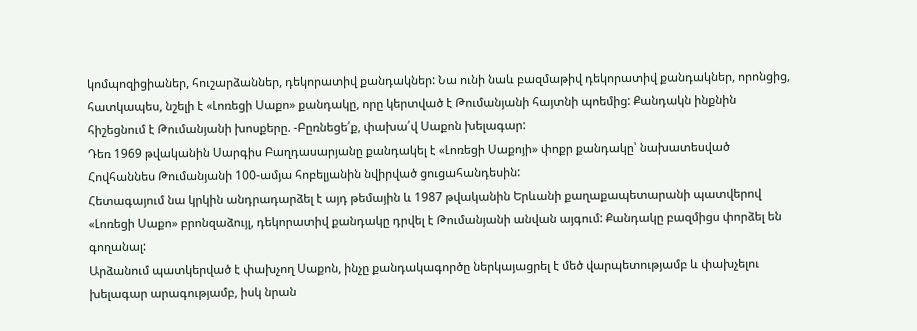կոմպոզիցիաներ, հուշարձաններ, դեկորատիվ քանդակներ: Նա ունի նաև բազմաթիվ դեկորատիվ քանդակներ, որոնցից, հատկապես, նշելի է «Լոռեցի Սաքո» քանդակը, որը կերտված է Թումանյանի հայտնի պոեմից: Քանդակն ինքնին հիշեցնում է Թումանյանի խոսքերը. -Բըռնեցե՛ք, փախա՛վ Սաքոն խելագար:
Դեռ 1969 թվականին Սարգիս Բաղդասարյանը քանդակել է «Լոռեցի Սաքոյի» փոքր քանդակը՝ նախատեսված Հովհաննես Թումանյանի 100-ամյա հոբելյանին նվիրված ցուցահանդեսին:
Հետագայում նա կրկին անդրադարձել է այդ թեմային և 1987 թվականին Երևանի քաղաքապետարանի պատվերով «Լոռեցի Սաքո» բրոնզաձույլ, դեկորատիվ քանդակը դրվել է Թումանյանի անվան այգում: Քանդակը բազմիցս փորձել են գողանալ:
Արձանում պատկերված է փախչող Սաքոն, ինչը քանդակագործը ներկայացրել է մեծ վարպետությամբ և փախչելու խելագար արագությամբ, իսկ նրան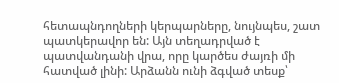հետապնդողների կերպարները, նույնպես, շատ պատկերավոր են: Այն տեղադրված է պատվանդանի վրա, որը կարծես ժայռի մի հատված լինի: Արձանն ունի ձգված տեսք՝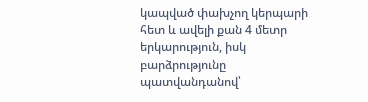կապված փախչող կերպարի հետ և ավելի քան 4 մետր երկարություն, իսկ բարձրությունը պատվանդանով՝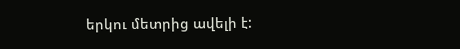երկու մետրից ավելի է: